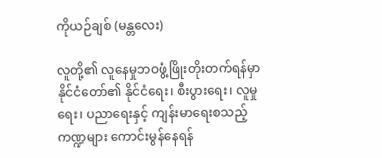ကိုယဉ်ချစ် (မန္တလေး)

လူတို့၏ လူနေမှုဘဝဖွံ့ဖြိုးတိုးတက်ရန်မှာ နိုင်ငံတော်၏ နိုင်ငံရေး၊ စီးပွားရေး၊ လူမှုရေး၊ ပညာရေးနှင့် ကျန်းမာရေးစသည့်ကဏ္ဍများ ကောင်းမွန်နေရန်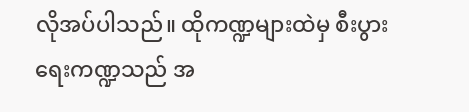လိုအပ်ပါသည်။ ထိုကဏ္ဍများထဲမှ စီးပွားရေးကဏ္ဍသည် အ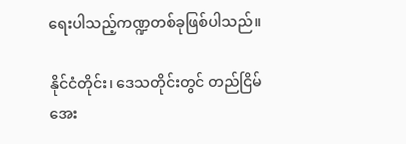ရေးပါသည့်ကဏ္ဍတစ်ခုဖြစ်ပါသည်။

နိုင်ငံတိုင်း၊ ဒေသတိုင်းတွင် တည်ငြိမ်အေး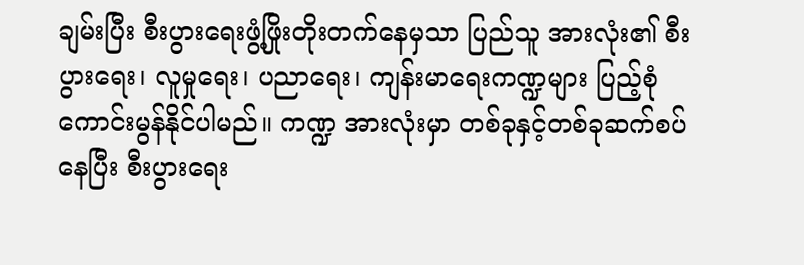ချမ်းပြီး စီးပွားရေးဖွံ့ဖြိုးတိုးတက်နေမှသာ ပြည်သူ အားလုံး၏ စီးပွားရေး၊ လူမှုရေး၊ ပညာရေး၊ ကျန်းမာရေးကဏ္ဍများ ပြည့်စုံကောင်းမွန်နိုင်ပါမည်။ ကဏ္ဍ အားလုံးမှာ တစ်ခုနှင့်တစ်ခုဆက်စပ်နေပြီး စီးပွားရေး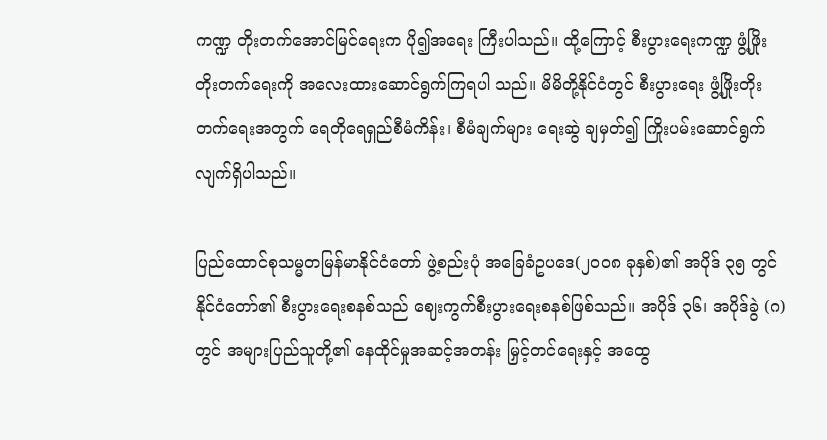ကဏ္ဍ တိုးတက်အောင်မြင်ရေးက ပို၍အရေး ကြီးပါသည်။ ထို့ကြောင့် စီးပွားရေးကဏ္ဍ ဖွံ့ဖြိုးတိုးတက်ရေးကို အလေးထားဆောင်ရွက်ကြရပါ သည်။ မိမိတို့နိုင်ငံတွင် စီးပွားရေး ဖွံ့ဖြိုးတိုးတက်ရေးအတွက် ရေတိုရေရှည်စီမံကိန်း၊ စီမံချက်များ ရေးဆွဲ ချမှတ်၍ ကြိုးပမ်းဆောင်ရွက်လျက်ရှိပါသည်။

ပြည်ထောင်စုသမ္မတမြန်မာနိုင်ငံတော် ဖွဲ့စည်းပုံ အခြေခံဥပဒေ(၂၀၀၈ ခုနှစ်)၏ အပိုဒ် ၃၅ တွင် နိုင်ငံတော်၏ စီးပွားရေးစနစ်သည် ဈေးကွက်စီးပွားရေးစနစ်ဖြစ်သည်။ အပိုဒ် ၃၆၊ အပိုဒ်ခွဲ (ဂ)တွင် အများပြည်သူတို့၏ နေထိုင်မှုအဆင့်အတန်း မြှင့်တင်ရေးနှင့် အထွေ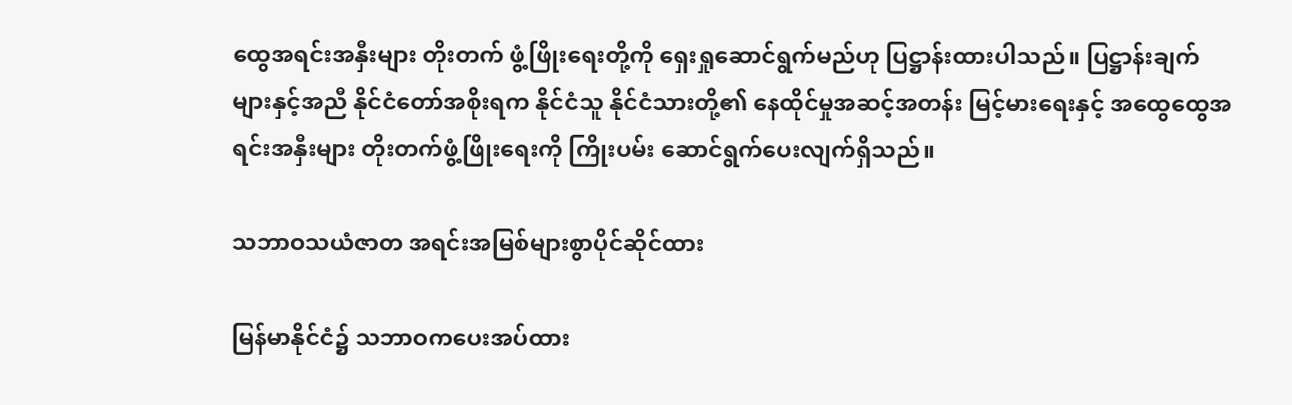ထွေအရင်းအနှီးများ တိုးတက် ဖွံ့ဖြိုးရေးတို့ကို ရှေးရှုဆောင်ရွက်မည်ဟု ပြဋ္ဌာန်းထားပါသည်။ ပြဋ္ဌာန်းချက်များနှင့်အညီ နိုင်ငံတော်အစိုးရက နိုင်ငံသူ နိုင်ငံသားတို့၏ နေထိုင်မှုအဆင့်အတန်း မြင့်မားရေးနှင့် အထွေထွေအရင်းအနှီးများ တိုးတက်ဖွံ့ဖြိုးရေးကို ကြိုးပမ်း ဆောင်ရွက်ပေးလျက်ရှိသည်။

သဘာဝသယံဇာတ အရင်းအမြစ်များစွာပိုင်ဆိုင်ထား

မြန်မာနိုင်ငံ၌ သဘာဝကပေးအပ်ထား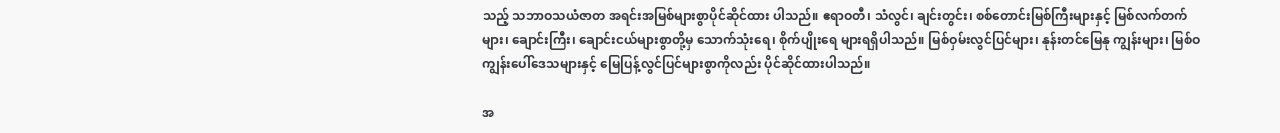သည့် သဘာဝသယံဇာတ အရင်းအမြစ်များစွာပိုင်ဆိုင်ထား ပါသည်။ ဧရာဝတီ၊ သံလွင်၊ ချင်းတွင်း၊ စစ်တောင်းမြစ်ကြီးများနှင့် မြစ်လက်တက်များ၊ ချောင်းကြီး၊ ချောင်းငယ်များစွာတို့မှ သောက်သုံးရေ၊ စိုက်ပျိုးရေ များရရှိပါသည်။ မြစ်ဝှမ်းလွင်ပြင်များ၊ နုန်းတင်မြေနု ကျွန်းများ၊ မြစ်ဝကျွန်းပေါ်ဒေသများနှင့် မြေပြန့်လွင်ပြင်များစွာကိုလည်း ပိုင်ဆိုင်ထားပါသည်။

အ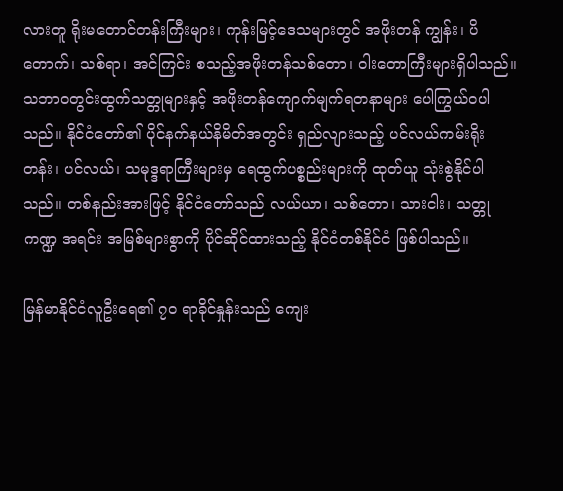လားတူ ရိုးမတောင်တန်းကြီးများ၊ ကုန်းမြင့်ဒေသများတွင် အဖိုးတန် ကျွန်း၊ ပိတောက်၊ သစ်ရာ၊ အင်ကြင်း စသည့်အဖိုးတန်သစ်တော၊ ဝါးတောကြီးများရှိပါသည်။ သဘာဝတွင်းထွက်သတ္တုများနှင့် အဖိုးတန်ကျောက်မျက်ရတနာများ ပေါကြွယ်ဝပါသည်။ နိုင်ငံတော်၏ ပိုင်နက်နယ်နိမိတ်အတွင်း ရှည်လျားသည့် ပင်လယ်ကမ်းရိုးတန်း၊ ပင်လယ်၊ သမုဒ္ဒရာကြီးများမှ ရေထွက်ပစ္စည်းများကို ထုတ်ယူ သုံးစွဲနိုင်ပါသည်။ တစ်နည်းအားဖြင့် နိုင်ငံတော်သည် လယ်ယာ၊ သစ်တော၊ သားငါး၊ သတ္တုကဏ္ဍ အရင်း အမြစ်များစွာကို ပိုင်ဆိုင်ထားသည့် နိုင်ငံတစ်နိုင်ငံ ဖြစ်ပါသည်။

မြန်မာနိုင်ငံလူဦးရေ၏ ၇၀ ရာခိုင်နှုန်းသည် ကျေး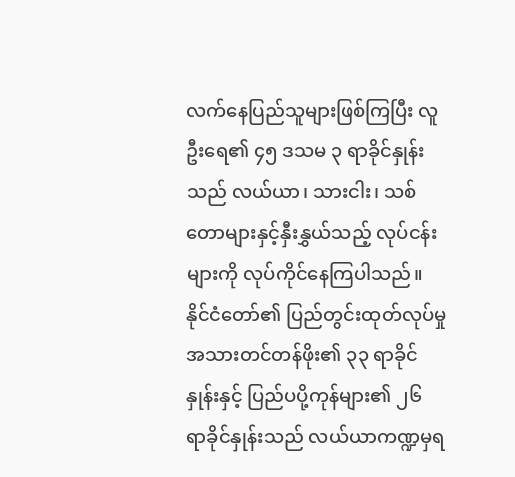လက်နေပြည်သူများဖြစ်ကြပြီး လူဦးရေ၏ ၄၅ ဒသမ ၃ ရာခိုင်နှုန်းသည် လယ်ယာ၊ သားငါး၊ သစ်တောများနှင့်နှီးနွှယ်သည့် လုပ်ငန်းများကို လုပ်ကိုင်နေကြပါသည်။ နိုင်ငံတော်၏ ပြည်တွင်းထုတ်လုပ်မှု အသားတင်တန်ဖိုး၏ ၃၃ ရာခိုင်နှုန်းနှင့် ပြည်ပပို့ကုန်များ၏ ၂၆ ရာခိုင်နှုန်းသည် လယ်ယာကဏ္ဍမှရ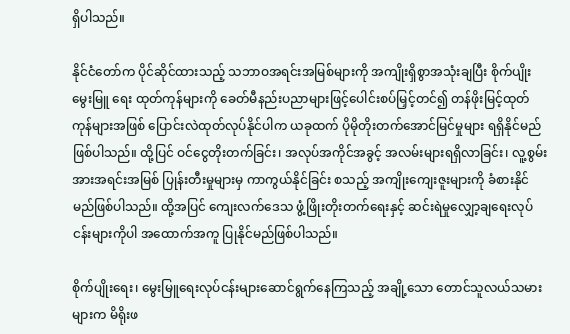ရှိပါသည်။

နိုင်ငံတော်က ပိုင်ဆိုင်ထားသည့် သဘာဝအရင်းအမြစ်များကို အကျိုးရှိစွာအသုံးချပြီး စိုက်ပျိုးမွေးမြူ ရေး ထုတ်ကုန်များကို ခေတ်မီနည်းပညာများဖြင့်ပေါင်းစပ်မြှင့်တင်၍ တန်ဖိုးမြင့်ထုတ်ကုန်များအဖြစ် ပြောင်းလဲထုတ်လုပ်နိုင်ပါက ယခုထက် ပိုမိုတိုးတက်အောင်မြင်မှုများ ရရှိနိုင်မည်ဖြစ်ပါသည်။ ထို့ပြင် ဝင်ငွေတိုးတက်ခြင်း၊ အလုပ်အကိုင်အခွင့် အလမ်းများရရှိလာခြင်း၊ လူ့စွမ်းအားအရင်းအမြစ် ပြုန်းတီးမှုများမှ ကာကွယ်နိုင်ခြင်း စသည့် အကျိုးကျေးဇူးများကို ခံစားနိုင်မည်ဖြစ်ပါသည်။ ထို့အပြင် ကျေးလက်ဒေသ ဖွံ့ဖြိုးတိုးတက်ရေးနှင့် ဆင်းရဲမှုလျှော့ချရေးလုပ်ငန်းများကိုပါ အထောက်အကူ ပြုနိုင်မည်ဖြစ်ပါသည်။

စိုက်ပျိုးရေး၊ မွေးမြူရေးလုပ်ငန်းများဆောင်ရွက်နေကြသည့် အချို့သော တောင်သူလယ်သမား များက မိရိုးဖ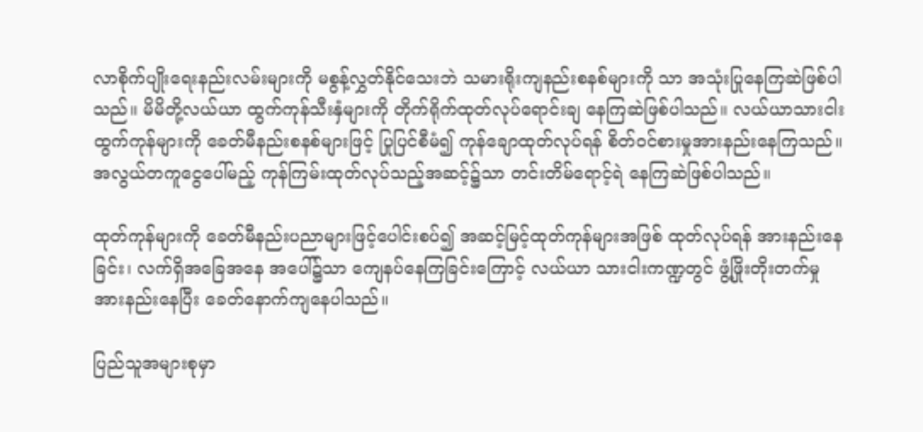လာစိုက်ပျိုးရေးနည်းလမ်းများကို မစွန့်လွှတ်နိုင်သေးဘဲ သမားရိုးကျနည်းစနစ်များကို သာ အသုံးပြုနေကြဆဲဖြစ်ပါသည်။ မိမိတို့လယ်ယာ ထွက်ကုန်သီးနှံများကို တိုက်ရိုက်ထုတ်လုပ်ရောင်းချ နေကြဆဲဖြစ်ပါသည်။ လယ်ယာသားငါး ထွက်ကုန်များကို ခေတ်မီနည်းစနစ်များဖြင့် ပြုပြင်စီမံ၍ ကုန်ချောထုတ်လုပ်ရန် စိတ်ဝင်စားမှုအားနည်းနေကြသည်။ အလွယ်တကူငွေပေါ်မည့် ကုန်ကြမ်းထုတ်လုပ်သည့်အဆင့်၌သာ တင်းတိမ်ရောင့်ရဲ နေကြဆဲဖြစ်ပါသည်။

ထုတ်ကုန်များကို ခေတ်မီနည်းပညာများဖြင့်ပေါင်းစပ်၍ အဆင့်မြင့်ထုတ်ကုန်များအဖြစ် ထုတ်လုပ်ရန် အားနည်းနေခြင်း၊ လက်ရှိအခြေအနေ အပေါ်၌သာ ကျေနပ်နေကြခြင်းကြောင့် လယ်ယာ သားငါးကဏ္ဍတွင် ဖွံ့ဖြိုးတိုးတက်မှု အားနည်းနေပြီး ခေတ်နောက်ကျနေပါသည်။

ပြည်သူအများစုမှာ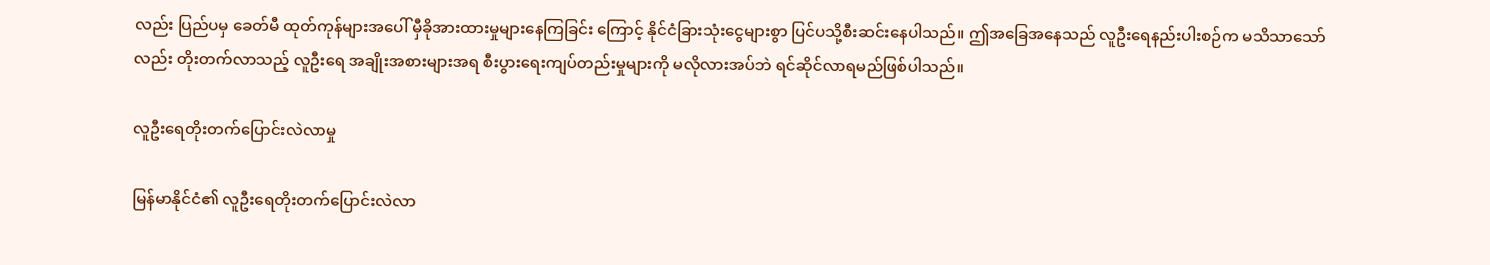လည်း ပြည်ပမှ ခေတ်မီ ထုတ်ကုန်များအပေါ် မှီခိုအားထားမှုများနေကြခြင်း ကြောင့် နိုင်ငံခြားသုံးငွေများစွာ ပြင်ပသို့စီးဆင်းနေပါသည်။ ဤအခြေအနေသည် လူဦးရေနည်းပါးစဉ်က မသိသာသော်လည်း တိုးတက်လာသည့် လူဦးရေ အချိုးအစားများအရ စီးပွားရေးကျပ်တည်းမှုများကို မလိုလားအပ်ဘဲ ရင်ဆိုင်လာရမည်ဖြစ်ပါသည်။

လူဦးရေတိုးတက်ပြောင်းလဲလာမှု

မြန်မာနိုင်ငံ၏ လူဦးရေတိုးတက်ပြောင်းလဲလာ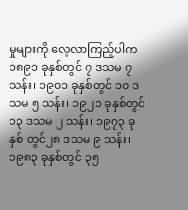မှုများကို လေ့လာကြည့်ပါက ၁၈၉၁ ခုနှစ်တွင် ၇ ဒသမ ၇ သန်း၊ ၁၉၀၁ ခုနှစ်တွင် ၁၀ ဒသမ ၅ သန်း၊ ၁၉၂၁ ခုနှစ်တွင် ၁၃ ဒသမ ၂ သန်း၊ ၁၉၇၃ ခုနှစ် တွင်၂၈ ဒသမ ၉ သန်း၊ ၁၉၈၃ ခုနှစ်တွင် ၃၅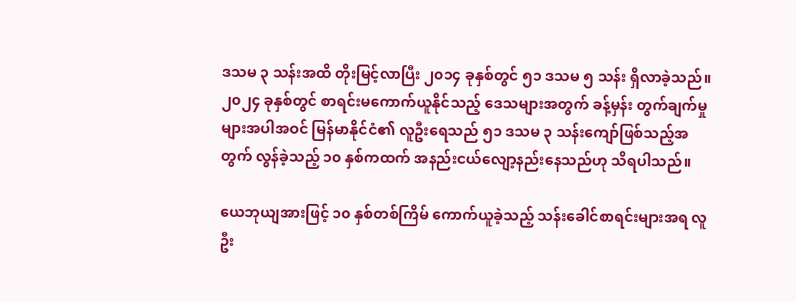ဒသမ ၃ သန်းအထိ တိုးမြင့်လာပြီး ၂၀၁၄ ခုနှစ်တွင် ၅၁ ဒသမ ၅ သန်း ရှိလာခဲ့သည်။ ၂၀၂၄ ခုနှစ်တွင် စာရင်းမကောက်ယူနိုင်သည့် ဒေသများအတွက် ခန့်မှန်း တွက်ချက်မှုများအပါအဝင် မြန်မာနိုင်ငံ၏ လူဦးရေသည် ၅၁ ဒသမ ၃ သန်းကျော်ဖြစ်သည့်အတွက် လွန်ခဲ့သည့် ၁၀ နှစ်ကထက် အနည်းငယ်လျော့နည်းနေသည်ဟု သိရပါသည်။

ယေဘုယျအားဖြင့် ၁၀ နှစ်တစ်ကြိမ် ကောက်ယူခဲ့သည့် သန်းခေါင်စာရင်းများအရ လူဦး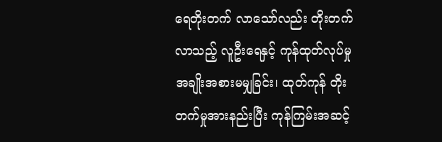ရေတိုးတက် လာသော်လည်း တိုးတက်လာသည့် လူဦးရေနှင့် ကုန်ထုတ်လုပ်မှု အချိုးအစားမမျှခြင်း၊ ထုတ်ကုန် တိုးတက်မှုအားနည်းပြီး ကုန်ကြမ်းအဆင့်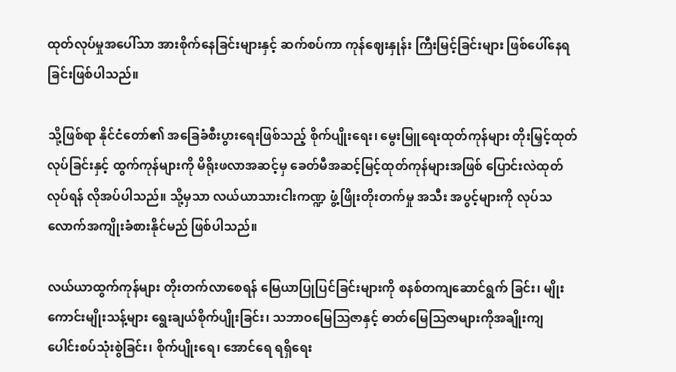ထုတ်လုပ်မှုအပေါ်သာ အားစိုက်နေခြင်းများနှင့် ဆက်စပ်ကာ ကုန်ဈေးနှုန်း ကြီးမြင့်ခြင်းများ ဖြစ်ပေါ်နေရခြင်းဖြစ်ပါသည်။

သို့ဖြစ်ရာ နိုင်ငံတော်၏ အခြေခံစီးပွားရေးဖြစ်သည့် စိုက်ပျိုးရေး၊ မွေးမြူရေးထုတ်ကုန်များ တိုးမြှင့်ထုတ်လုပ်ခြင်းနှင့် ထွက်ကုန်များကို မိရိုးဖလာအဆင့်မှ ခေတ်မီအဆင့်မြင့်ထုတ်ကုန်များအဖြစ် ပြောင်းလဲထုတ်လုပ်ရန် လိုအပ်ပါသည်။ သို့မှသာ လယ်ယာသားငါးကဏ္ဍ ဖွံ့ဖြိုးတိုးတက်မှု အသီး အပွင့်များကို လုပ်သလောက်အကျိုးခံစားနိုင်မည် ဖြစ်ပါသည်။

လယ်ယာထွက်ကုန်များ တိုးတက်လာစေရန် မြေယာပြုပြင်ခြင်းများကို စနစ်တကျဆောင်ရွက် ခြင်း၊ မျိုးကောင်းမျိုးသန့်များ ရွေးချယ်စိုက်ပျိုးခြင်း၊ သဘာဝမြေသြဇာနှင့် ဓာတ်မြေသြဇာများကိုအချိုးကျ ပေါင်းစပ်သုံးစွဲခြင်း၊ စိုက်ပျိုးရေ၊ အောင်ရေ ရရှိရေး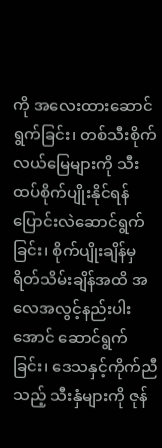ကို အလေးထားဆောင်ရွက်ခြင်း၊ တစ်သီးစိုက် လယ်မြေများကို သီးထပ်စိုက်ပျိုးနိုင်ရန် ပြောင်းလဲဆောင်ရွက်ခြင်း၊ စိုက်ပျိုးချိန်မှ ရိတ်သိမ်းချိန်အထိ အလေအလွင့်နည်းပါးအောင် ဆောင်ရွက်ခြင်း၊ ဒေသနှင့်ကိုက်ညီသည့် သီးနှံများကို ဇုန်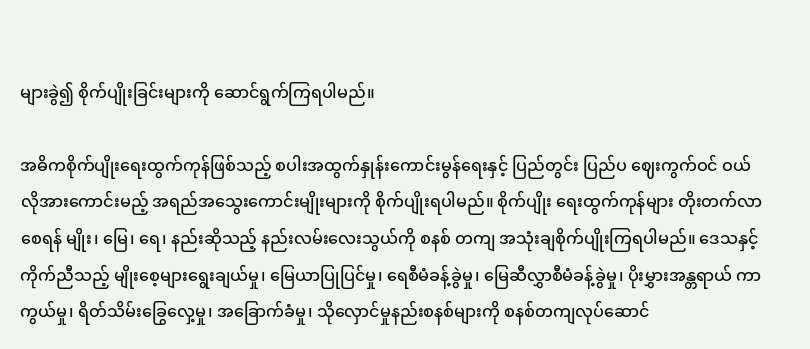များခွဲ၍ စိုက်ပျိုးခြင်းများကို ဆောင်ရွက်ကြရပါမည်။

အဓိကစိုက်ပျိုးရေးထွက်ကုန်ဖြစ်သည့် စပါးအထွက်နှုန်းကောင်းမွန်ရေးနှင့် ပြည်တွင်း ပြည်ပ ဈေးကွက်ဝင် ဝယ်လိုအားကောင်းမည့် အရည်အသွေးကောင်းမျိုးများကို စိုက်ပျိုးရပါမည်။ စိုက်ပျိုး ရေးထွက်ကုန်များ တိုးတက်လာစေရန် မျိုး၊ မြေ၊ ရေ၊ နည်းဆိုသည့် နည်းလမ်းလေးသွယ်ကို စနစ် တကျ အသုံးချစိုက်ပျိုးကြရပါမည်။ ဒေသနှင့်ကိုက်ညီသည့် မျိုးစေ့များရွေးချယ်မှု၊ မြေယာပြုပြင်မှု၊ ရေစီမံခန့်ခွဲမှု၊ မြေဆီလွှာစီမံခန့်ခွဲမှု၊ ပိုးမွှားအန္တရာယ် ကာကွယ်မှု၊ ရိတ်သိမ်းခြွေလှေ့မှု၊ အခြောက်ခံမှု၊ သိုလှောင်မှုနည်းစနစ်များကို စနစ်တကျလုပ်ဆောင်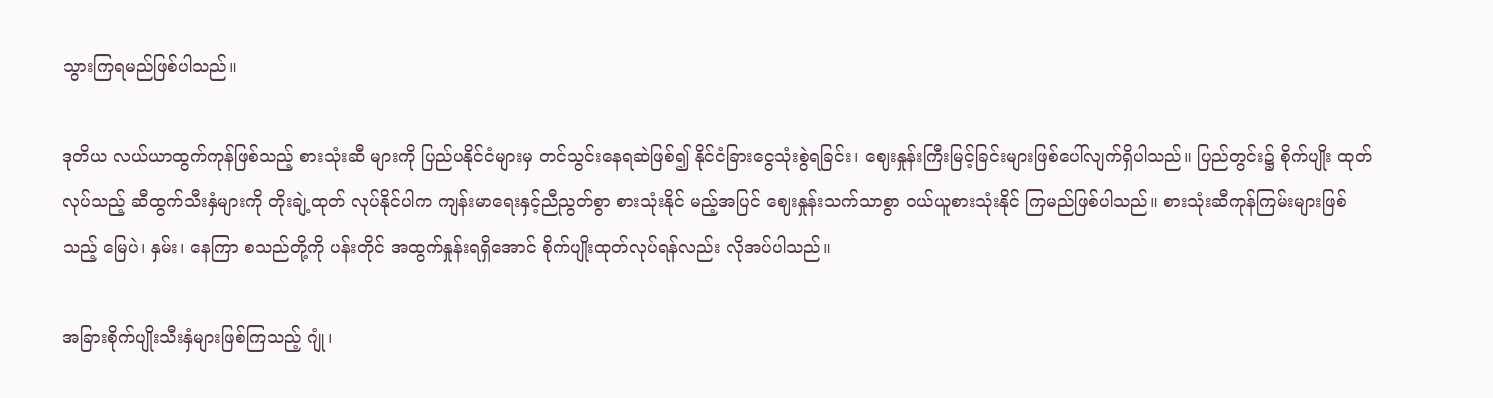သွားကြရမည်ဖြစ်ပါသည်။

ဒုတိယ လယ်ယာထွက်ကုန်ဖြစ်သည့် စားသုံးဆီ များကို ပြည်ပနိုင်ငံများမှ တင်သွင်းနေရဆဲဖြစ်၍ နိုင်ငံခြားငွေသုံးစွဲရခြင်း၊ ဈေးနှုန်းကြီးမြင့်ခြင်းများဖြစ်ပေါ်လျက်ရှိပါသည်။ ပြည်တွင်း၌ စိုက်ပျိုး ထုတ်လုပ်သည့် ဆီထွက်သီးနှံများကို တိုးချဲ့ထုတ် လုပ်နိုင်ပါက ကျန်းမာရေးနှင့်ညီညွတ်စွာ စားသုံးနိုင် မည့်အပြင် ဈေးနှုန်းသက်သာစွာ ဝယ်ယူစားသုံးနိုင် ကြမည်ဖြစ်ပါသည်။ စားသုံးဆီကုန်ကြမ်းများဖြစ် သည့် မြေပဲ၊ နှမ်း၊ နေကြာ စသည်တို့ကို ပန်းတိုင် အထွက်နှုန်းရရှိအောင် စိုက်ပျိုးထုတ်လုပ်ရန်လည်း လိုအပ်ပါသည်။

အခြားစိုက်ပျိုးသီးနှံများဖြစ်ကြသည့် ဂျုံ၊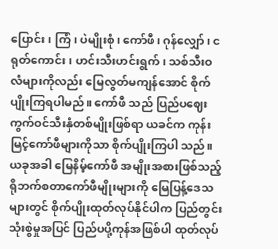ပြောင်း၊ ကြံ၊ ပဲမျိုးစုံ၊ ကော်ဖီ၊ ဂုန်လျှော်၊ ငရုတ်ကောင်း၊ ဟင်းသီးဟင်းရွက်၊ သစ်သီးဝလံများကိုလည်း မြေလွတ်မကျန်အောင် စိုက်ပျိုးကြရပါမည်။ ကော်ဖီ သည် ပြည်ပဈေးကွက်ဝင်သီးနှံတစ်မျိုးဖြစ်ရာ ယခင်က ကုန်းမြင့်ကော်ဖီများကိုသာ စိုက်ပျိုးကြပါ သည်။ ယခုအခါ မြေနိမ့်ကော်ဖီ အမျိုးအစားဖြစ်သည့် ရိုဘက်စတာကော်ဖီမျိုးများကို မြေပြန့်ဒေသများတွင် စိုက်ပျိုးထုတ်လုပ်နိုင်ပါက ပြည်တွင်းသုံးစွဲမှုအပြင် ပြည်ပပို့ကုန်အဖြစ်ပါ ထုတ်လုပ်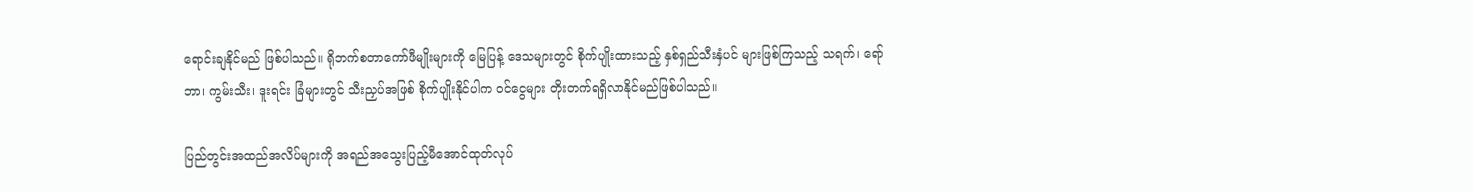ရောင်းချနိုင်မည် ဖြစ်ပါသည်။ ရိုဘက်စတာကော်ဖီမျိုးများကို မြေပြန့် ဒေသများတွင် စိုက်ပျိုးထားသည့် နှစ်ရှည်သီးနှံပင် များဖြစ်ကြသည့် သရက်၊ ရော်ဘာ၊ ကွမ်းသီး၊ ဒူးရင်း ခြံများတွင် သီးညှပ်အဖြစ် စိုက်ပျိုးနိုင်ပါက ဝင်ငွေများ တိုးတက်ရရှိလာနိုင်မည်ဖြစ်ပါသည်။

ပြည်တွင်းအထည်အလိပ်များကို အရည်အသွေးပြည့်မီအောင်ထုတ်လုပ်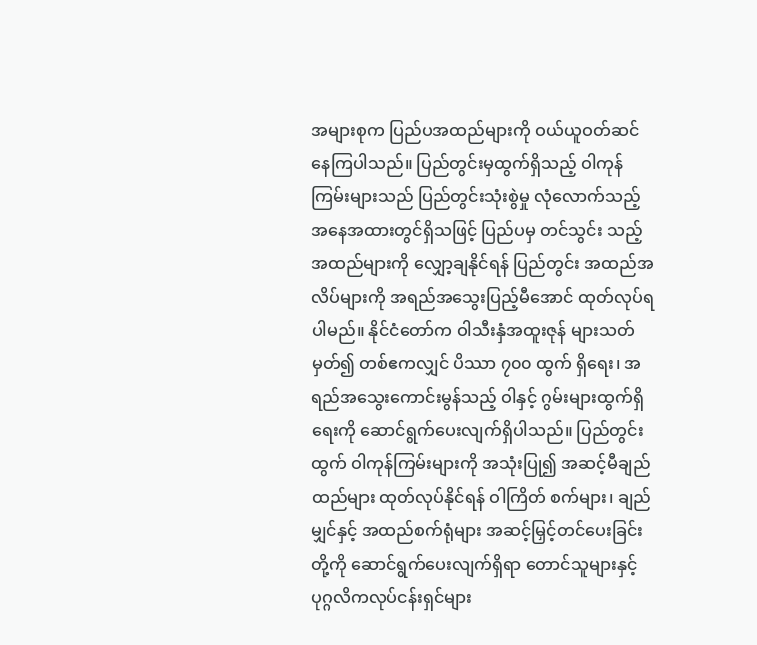အများစုက ပြည်ပအထည်များကို ဝယ်ယူဝတ်ဆင်နေကြပါသည်။ ပြည်တွင်းမှထွက်ရှိသည့် ဝါကုန်ကြမ်းများသည် ပြည်တွင်းသုံးစွဲမှု လုံလောက်သည့်အနေအထားတွင်ရှိသဖြင့် ပြည်ပမှ တင်သွင်း သည့်အထည်များကို လျှော့ချနိုင်ရန် ပြည်တွင်း အထည်အလိပ်များကို အရည်အသွေးပြည့်မီအောင် ထုတ်လုပ်ရပါမည်။ နိုင်ငံတော်က ဝါသီးနှံအထူးဇုန် များသတ်မှတ်၍ တစ်ဧကလျှင် ပိဿာ ၇၀၀ ထွက် ရှိရေး၊ အရည်အသွေးကောင်းမွန်သည့် ဝါနှင့် ဂွမ်းများထွက်ရှိရေးကို ဆောင်ရွက်ပေးလျက်ရှိပါသည်။ ပြည်တွင်းထွက် ဝါကုန်ကြမ်းများကို အသုံးပြု၍ အဆင့်မီချည်ထည်များ ထုတ်လုပ်နိုင်ရန် ဝါကြိတ် စက်များ၊ ချည်မျှင်နှင့် အထည်စက်ရုံများ အဆင့်မြှင့်တင်ပေးခြင်းတို့ကို ဆောင်ရွက်ပေးလျက်ရှိရာ တောင်သူများနှင့် ပုဂ္ဂလိကလုပ်ငန်းရှင်များ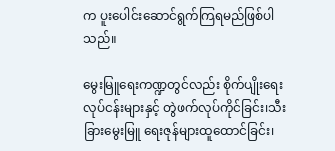က ပူးပေါင်းဆောင်ရွက်ကြရမည်ဖြစ်ပါသည်။

မွေးမြူရေးကဏ္ဍတွင်လည်း စိုက်ပျိုးရေး လုပ်ငန်းများနှင့် တွဲဖက်လုပ်ကိုင်ခြင်း၊သီးခြားမွေးမြူ ရေးဇုန်များထူထောင်ခြင်း၊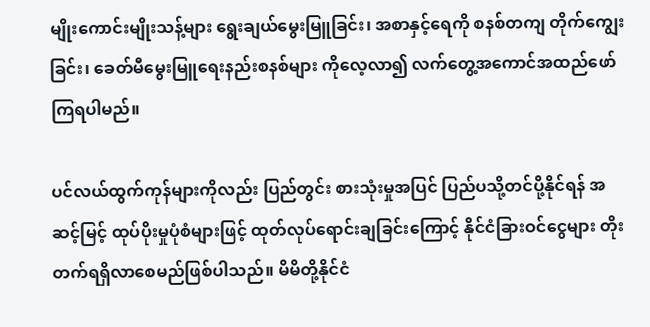မျိုးကောင်းမျိုးသန့်များ ရွေးချယ်မွေးမြူခြင်း၊ အစာနှင့်ရေကို စနစ်တကျ တိုက်ကျွေးခြင်း၊ ခေတ်မီမွေးမြူရေးနည်းစနစ်များ ကိုလေ့လာ၍ လက်တွေ့အကောင်အထည်ဖော် ကြရပါမည်။

ပင်လယ်ထွက်ကုန်များကိုလည်း ပြည်တွင်း စားသုံးမှုအပြင် ပြည်ပသို့တင်ပို့နိုင်ရန် အဆင့်မြင့် ထုပ်ပိုးမှုပုံစံများဖြင့် ထုတ်လုပ်ရောင်းချခြင်းကြောင့် နိုင်ငံခြားဝင်ငွေများ တိုးတက်ရရှိလာစေမည်ဖြစ်ပါသည်။ မိမိတို့နိုင်ငံ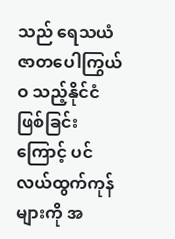သည် ရေသယံဇာတပေါကြွယ်ဝ သည့်နိုင်ငံဖြစ်ခြင်းကြောင့် ပင်လယ်ထွက်ကုန်များကို အ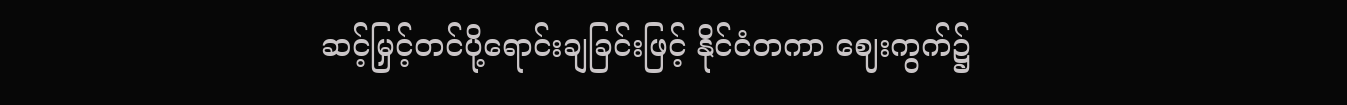ဆင့်မြှင့်တင်ပို့ရောင်းချခြင်းဖြင့် နိုင်ငံတကာ ဈေးကွက်၌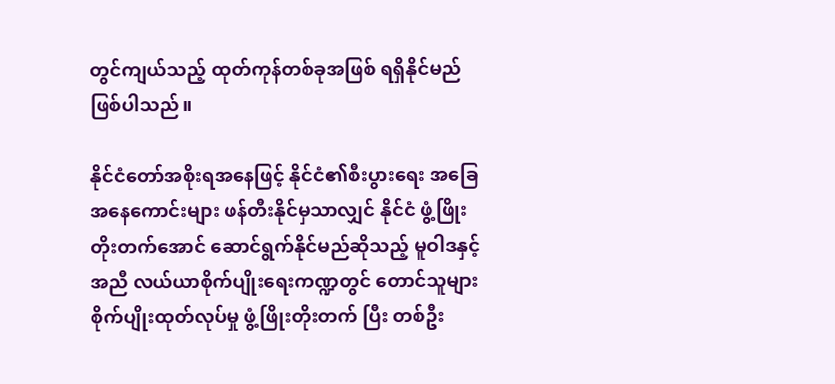တွင်ကျယ်သည့် ထုတ်ကုန်တစ်ခုအဖြစ် ရရှိနိုင်မည်ဖြစ်ပါသည်။

နိုင်ငံတော်အစိုးရအနေဖြင့် နိုင်ငံ၏စီးပွားရေး အခြေအနေကောင်းများ ဖန်တီးနိုင်မှသာလျှင် နိုင်ငံ ဖွံ့ဖြိုးတိုးတက်အောင် ဆောင်ရွက်နိုင်မည်ဆိုသည့် မူဝါဒနှင့်အညီ လယ်ယာစိုက်ပျိုးရေးကဏ္ဍတွင် တောင်သူများ စိုက်ပျိုးထုတ်လုပ်မှု ဖွံ့ဖြိုးတိုးတက် ပြီး တစ်ဦး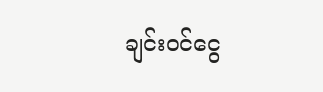ချင်းဝင်ငွေ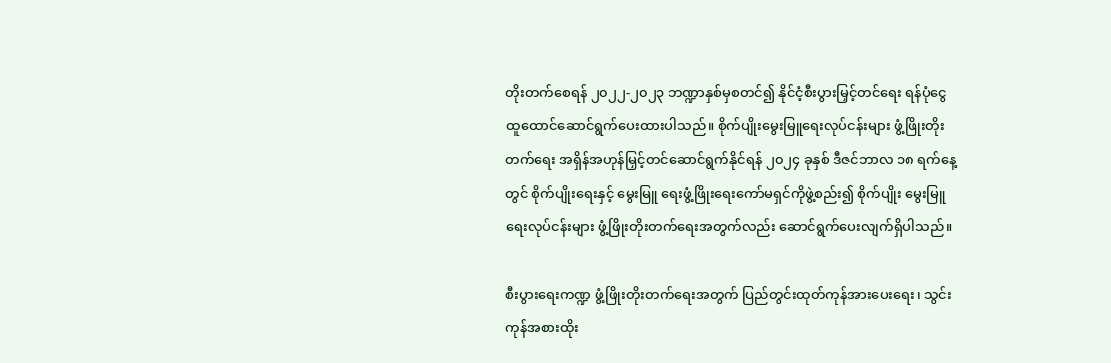တိုးတက်စေရန် ၂၀၂၂-၂၀၂၃ ဘဏ္ဍာနှစ်မှစတင်၍ နိုင်ငံ့စီးပွားမြှင့်တင်ရေး ရန်ပုံငွေ ထူထောင်ဆောင်ရွက်ပေးထားပါသည်။ စိုက်ပျိုးမွေးမြူရေးလုပ်ငန်းများ ဖွံ့ဖြိုးတိုးတက်ရေး အရှိန်အဟုန်မြှင့်တင်ဆောင်ရွက်နိုင်ရန် ၂၀၂၄ ခုနှစ် ဒီဇင်ဘာလ ၁၈ ရက်နေ့တွင် စိုက်ပျိုးရေးနှင့် မွေးမြူ ရေးဖွံ့ဖြိုးရေးကော်မရှင်ကိုဖွဲ့စည်း၍ စိုက်ပျိုး မွေးမြူရေးလုပ်ငန်းများ ဖွံ့ဖြိုးတိုးတက်ရေးအတွက်လည်း ဆောင်ရွက်ပေးလျက်ရှိပါသည်။

စီးပွားရေးကဏ္ဍ ဖွံ့ဖြိုးတိုးတက်ရေးအတွက် ပြည်တွင်းထုတ်ကုန်အားပေးရေး၊ သွင်းကုန်အစားထိုး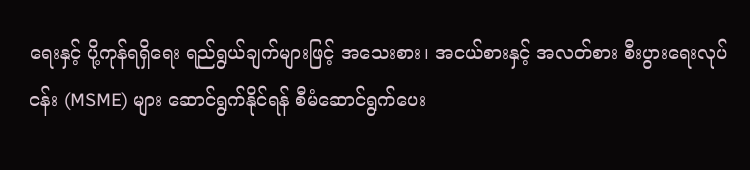ရေးနှင့် ပို့ကုန်ရရှိရေး ရည်ရွယ်ချက်များဖြင့် အသေးစား၊ အငယ်စားနှင့် အလတ်စား စီးပွားရေးလုပ်ငန်း (MSME) များ ဆောင်ရွက်နိုင်ရန် စီမံဆောင်ရွက်ပေး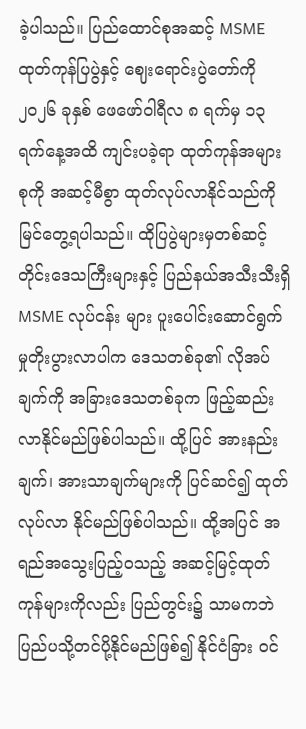ခဲ့ပါသည်။ ပြည်ထောင်စုအဆင့် MSME ထုတ်ကုန်ပြပွဲနှင့် ဈေးရောင်းပွဲတော်ကို ၂၀၂၆ ခုနှစ် ဖေဖော်ဝါရီလ ၈ ရက်မှ ၁၃ ရက်နေ့အထိ ကျင်းပခဲ့ရာ ထုတ်ကုန်အများစုကို အဆင့်မီစွာ ထုတ်လုပ်လာနိုင်သည်ကို မြင်တွေ့ရပါသည်။ ထိုပြပွဲများမှတစ်ဆင့် တိုင်းဒေသကြီးများနှင့် ပြည်နယ်အသီးသီးရှိ MSME လုပ်ငန်း များ ပူးပေါင်းဆောင်ရွက်မှုတိုးပွားလာပါက ဒေသတစ်ခု၏ လိုအပ်ချက်ကို အခြားဒေသတစ်ခုက ဖြည့်ဆည်းလာနိုင်မည်ဖြစ်ပါသည်။ ထို့ပြင် အားနည်းချက်၊ အားသာချက်များကို ပြင်ဆင်၍ ထုတ်လုပ်လာ နိုင်မည်ဖြစ်ပါသည်။ ထို့အပြင် အရည်အသွေးပြည့်ဝသည့် အဆင့်မြင့်ထုတ်ကုန်များကိုလည်း ပြည်တွင်း၌ သာမကဘဲ ပြည်ပသို့တင်ပို့နိုင်မည်ဖြစ်၍ နိုင်ငံခြား ဝင်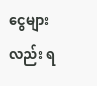ငွေများလည်း ရ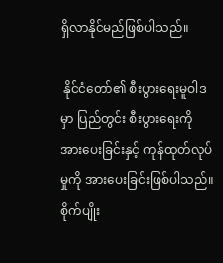ရှိလာနိုင်မည်ဖြစ်ပါသည်။

 နိုင်ငံတော်၏ စီးပွားရေးမူဝါဒမှာ ပြည်တွင်း စီးပွားရေးကိုအားပေးခြင်းနှင့် ကုန်ထုတ်လုပ်မှုကို အားပေးခြင်းဖြစ်ပါသည်။ စိုက်ပျိုး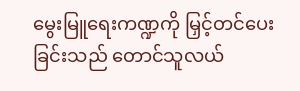မွေးမြူရေးကဏ္ဍကို မြှင့်တင်ပေးခြင်းသည် တောင်သူလယ်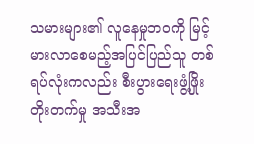သမားများ၏ လူနေမှုဘဝကို မြင့်မားလာစေမည့်အပြင်ပြည်သူ တစ်ရပ်လုံးကလည်း စီးပွားရေးဖွံ့ဖြိုးတိုးတက်မှု အသီးအ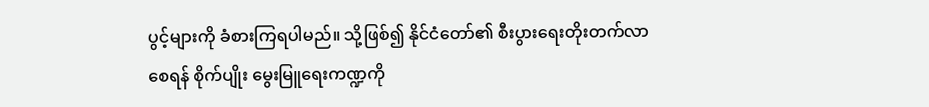ပွင့်များကို ခံစားကြရပါမည်။ သို့ဖြစ်၍ နိုင်ငံတော်၏ စီးပွားရေးတိုးတက်လာစေရန် စိုက်ပျိုး မွေးမြူရေးကဏ္ဍကို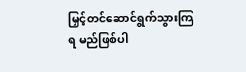မြှင့်တင်ဆောင်ရွက်သွားကြရ မည်ဖြစ်ပါ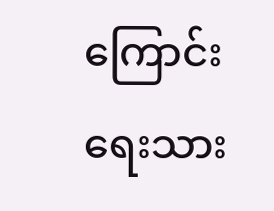ကြောင်း ရေးသား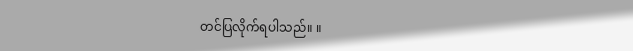တင်ပြလိုက်ရပါသည်။ ။